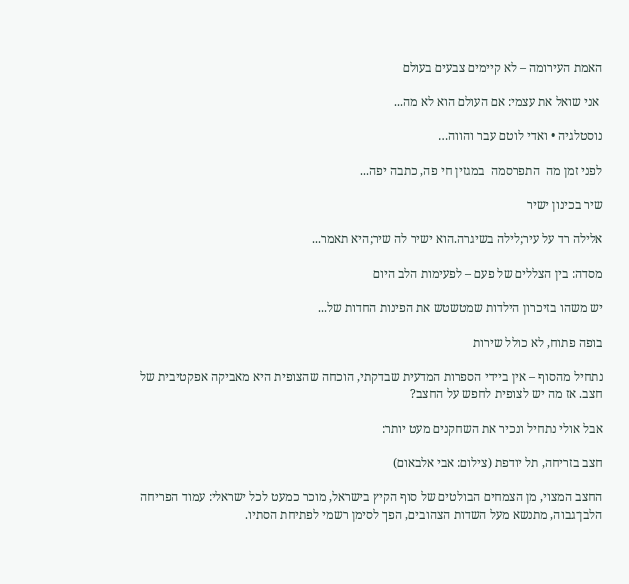האמת העירומה – לא קיימים צבעים בעולם

 אני שואל את עצמי: אם העולם הוא לא מה...

נוסטלגיה • ואדי לוטם עבר והווה…

לפני זמן מה  התפרסמה  במגזין חי פה, כתבה יפה...

שיר בכינון ישיר

אלילה רד על עיר;לילה בשיגרה.הוא ישיר לה שיר;היא תאמר...

מסדה: בין הצללים של פעם – לפעימות הלב היום

יש משהו בזיכרון הילדות שמטשטש את הפינות החדות של...

בופה פתוח, לא כולל שירות

נתחיל מהסוף – אין ביידי הספרות המדעית שבדקתי, הוכחה שהצופית היא מאביקה אפקטיבית של חצב. אז מה יש לצופית לחפש על החצב?

אבל אולי נתחיל ונכיר את השחקנים מעט יותר:

חצב בזריחה, תל יודפת (צילום: אבי אלבאום)

החצב המצוי, מן הצמחים הבולטים של סוף הקיץ בישראל, מוכר כמעט לכל ישראלי: עמוד הפריחה הלבן־גבוה, מתנשא מעל השדות הצהובים, הפך לסימן רשמי לפתיחת הסתיו.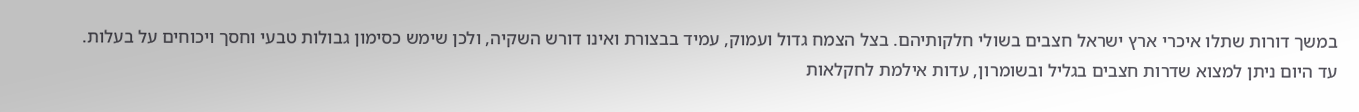במשך דורות שתלו איכרי ארץ ישראל חצבים בשולי חלקותיהם. בצל הצמח גדול ועמוק, עמיד בבצורת ואינו דורש השקיה, ולכן שימש כסימון גבולות טבעי וחסך ויכוחים על בעלות. עד היום ניתן למצוא שדרות חצבים בגליל ובשומרון, עדות אילמת לחקלאות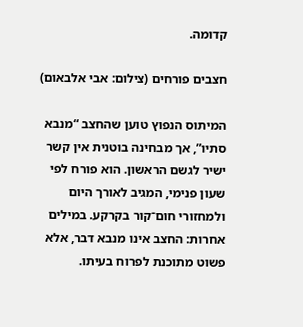קדומה.

חצבים פורחים (צילום: אבי אלבאום)

המיתוס הנפוץ טוען שהחצב “מנבא סתיו”, אך מבחינה בוטנית אין קשר ישיר לגשם הראשון. הוא פורח לפי שעון פנימי, המגיב לאורך היום ולמחזורי חום־קור בקרקע. במילים אחרות: החצב אינו מנבא דבר, אלא פשוט מתוכנת לפרוח בעיתו.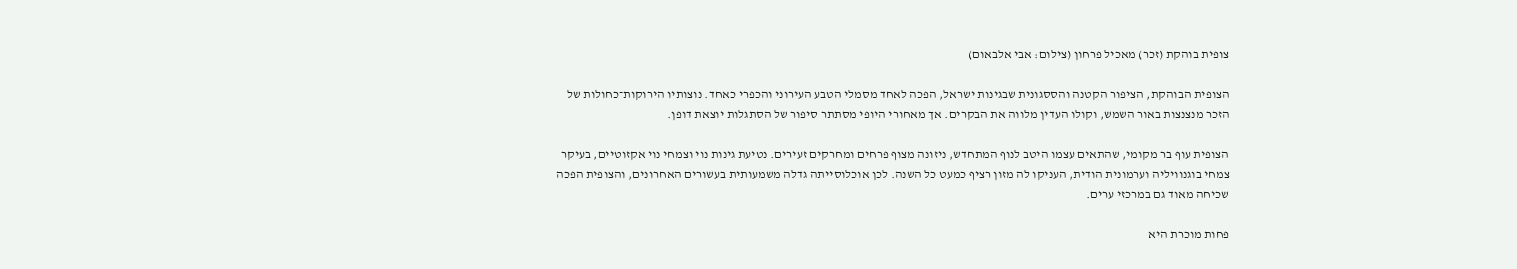צופית בוהקת (זכר) מאכיל פרחון (צילום: אבי אלבאום)

הצופית הבוהקת, הציפור הקטנה והססגונית שבגינות ישראל, הפכה לאחד מסמלי הטבע העירוני והכפרי כאחד. נוצותיו הירוקות־כחולות של הזכר מנצנצות באור השמש, וקולו העדין מלווה את הבקרים. אך מאחורי היופי מסתתר סיפור של הסתגלות יוצאת דופן.

הצופית עוף בר מקומי, שהתאים עצמו היטב לנוף המתחדש, ניזונה מצוף פרחים ומחרקים זעירים. נטיעת גינות נוי וצמחי נוי אקזוטיים, בעיקר צמחי בוגנוויליה וערמונית הודית, העניקו לה מזון רציף כמעט כל השנה. לכן אוכלוסייתה גדלה משמעותית בעשורים האחרונים, והצופית הפכה שכיחה מאוד גם במרכזי ערים.

פחות מוכרת היא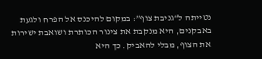נטייתה ל“גניבת צוף”: במקום להיכנס אל הפרח ולגעת באבקנים, היא מנקבת את צינור הכותרת ושואבת ישירות את הצוף, מבלי להאביק. כך היא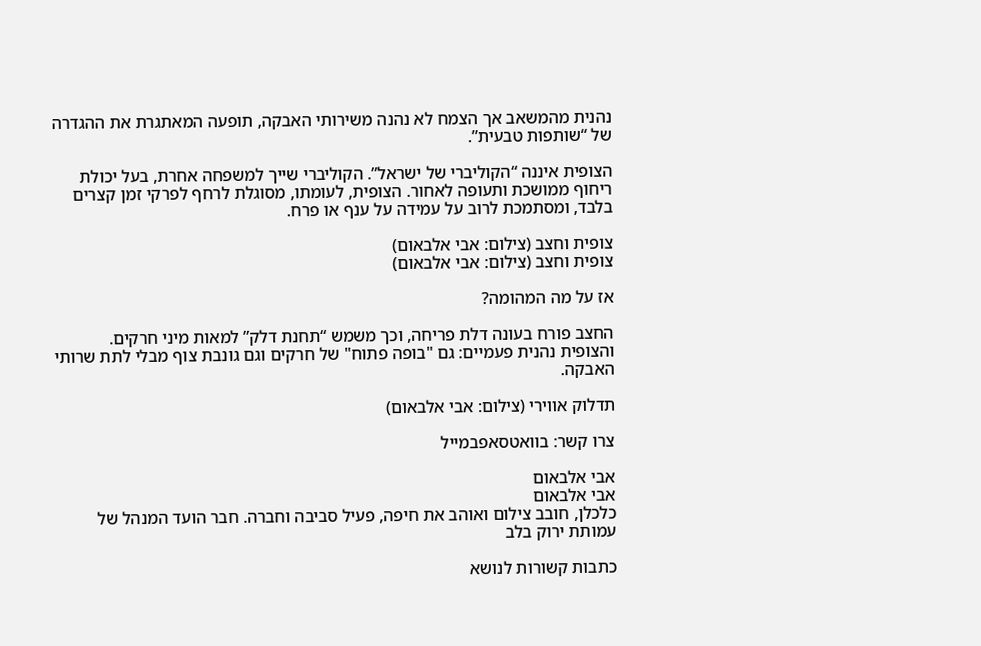נהנית מהמשאב אך הצמח לא נהנה משירותי האבקה, תופעה המאתגרת את ההגדרה של “שותפות טבעית”.

הצופית איננה “הקוליברי של ישראל”. הקוליברי שייך למשפחה אחרת, בעל יכולת ריחוף ממושכת ותעופה לאחור. הצופית, לעומתו, מסוגלת לרחף לפרקי זמן קצרים בלבד, ומסתמכת לרוב על עמידה על ענף או פרח.

צופית וחצב (צילום: אבי אלבאום)
צופית וחצב (צילום: אבי אלבאום)

אז על מה המהומה?

החצב פורח בעונה דלת פריחה, וכך משמש “תחנת דלק” למאות מיני חרקים.
והצופית נהנית פעמיים: גם "בופה פתוח" של חרקים וגם גונבת צוף מבלי לתת שרותי האבקה.

תדלוק אווירי (צילום: אבי אלבאום)

צרו קשר: בוואטסאפבמייל

אבי אלבאום
אבי אלבאום
כלכלן, חובב צילום ואוהב את חיפה, פעיל סביבה וחברה. חבר הועד המנהל של עמותת ירוק בלב

כתבות קשורות לנושא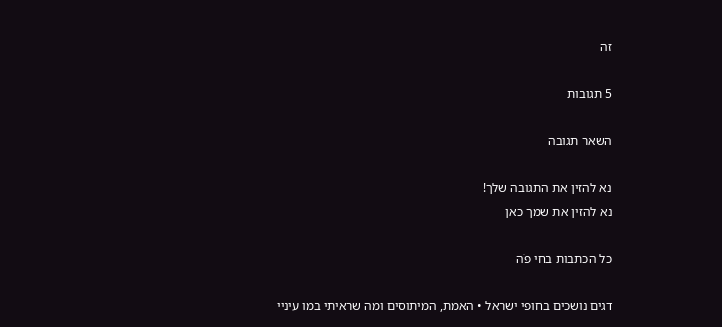זה

5 תגובות

השאר תגובה

נא להזין את התגובה שלך!
נא להזין את שמך כאן

כל הכתבות בחי פֹה

דגים נושכים בחופי ישראל • האמת, המיתוסים ומה שראיתי במו עיניי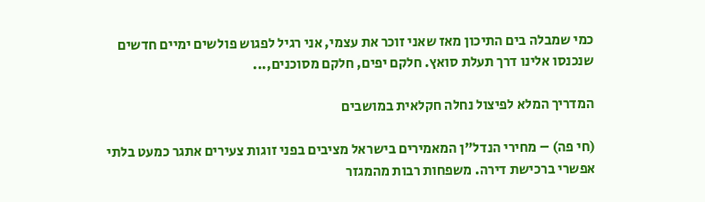כמי שמבלה בים התיכון מאז שאני זוכר את עצמי, אני רגיל לפגוש פולשים ימיים חדשים שנכנסו אלינו דרך תעלת סואץ. חלקם יפים, חלקם מסוכנים,...

המדריך המלא לפיצול נחלה חקלאית במושבים

(חי פה) – מחירי הנדל"ן המאמירים בישראל מציבים בפני זוגות צעירים אתגר כמעט בלתי אפשרי ברכישת דירה. משפחות רבות מהמגזר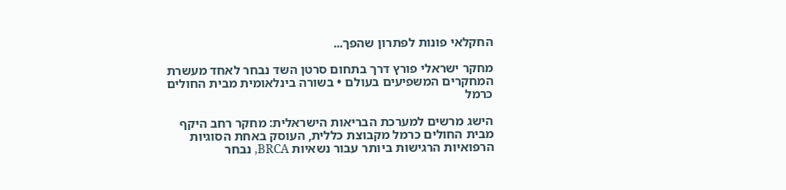החקלאי פונות לפתרון שהפך...

מחקר ישראלי פורץ דרך בתחום סרטן השד נבחר לאחד מעשרת המחקרים המשפיעים בעולם • בשורה בינלאומית מבית החולים כרמל

הישג מרשים למערכת הבריאות הישראלית: מחקר רחב היקף מבית החולים כרמל מקבוצת כללית, העוסק באחת הסוגיות הרפואיות הרגישות ביותר עבור נשאיות BRCA, נבחר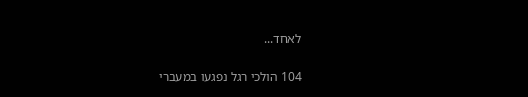לאחד...

104 הולכי רגל נפגעו במעברי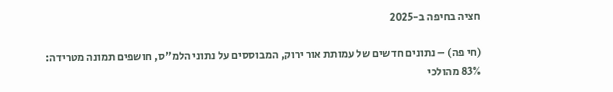חציה בחיפה ב-2025

(חי פה) – נתונים חדשים של עמותת אור ירוק, המבוססים על נתוני הלמ"ס, חושפים תמונה מטרידה: 83% מהולכי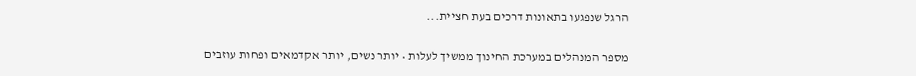הרגל שנפגעו בתאונות דרכים בעת חציית...

מספר המנהלים במערכת החינוך ממשיך לעלות • יותר נשים, יותר אקדמאים ופחות עוזבים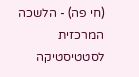(חי פה) - הלשכה המרכזית לסטטיסטיקה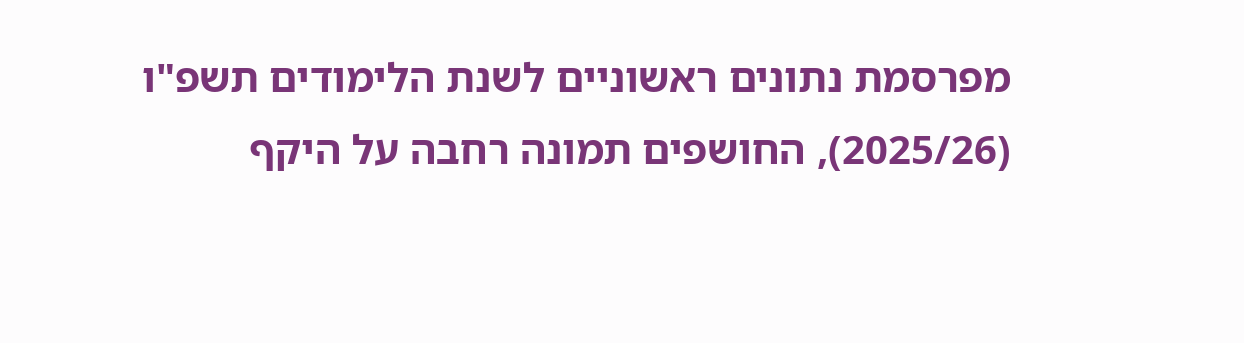מפרסמת נתונים ראשוניים לשנת הלימודים תשפ"ו (2025/26), החושפים תמונה רחבה על היקף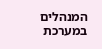המנהלים במערכת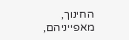החינוך, מאפייניהם,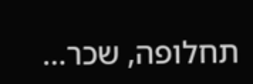תחלופה, שכר...